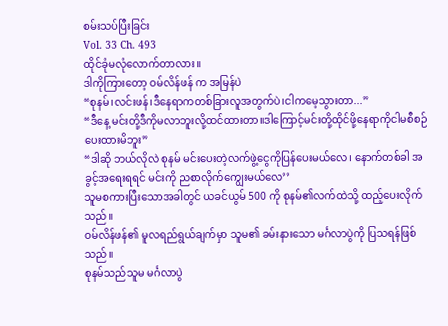စမ်းသပ်ပြီးခြင်း
Vol. 33 Ch. 493
ထိုင်ခုံမလုံလောက်တာလား။
ဒါကိုကြားတော့ ဝမ်လိန်ဖန် က အမြန်ပဲ
“စုနမ်၊လင်းဖန်၊ဒီနေရာကတစ်ခြားလူအတွက်ပဲ၊ငါကမေ့သွားတာ...”
“ဒီနေ့ မင်းတို့ဒီကိုမလာဘူးလို့ထင်ထားတာ။ဒါကြောင့်မင်းတို့ထိုင်ဖို့နေရာကိုငါမစီစဉ်ပေးထားမိဘူး”
“ဒါဆို ဘယ်လိုလဲ စုနမ် မင်းပေးတဲ့လက်ဖွဲ့ငွေကိုပြန်ပေးမယ်လေ၊ နောက်တစ်ခါ အခွင့်အရေးရရင် မင်းကို ညစာလိုက်ကျွေးမယ်လေ’’
သူမစကားပြီးသောအခါတွင် ယခင်ယွမ် 500 ကို စုနမ်၏လက်ထဲသို့ ထည့်ပေးလိုက်သည်။
ဝမ်လိန်ဖန်၏ မူလရည်ရွယ်ချက်မှာ သူမ၏ ခမ်းနားသော မင်္ဂလာပွဲကို ပြသရန်ဖြစ်သည်။
စုနမ်သည်သူမ မင်္ဂလာပွဲ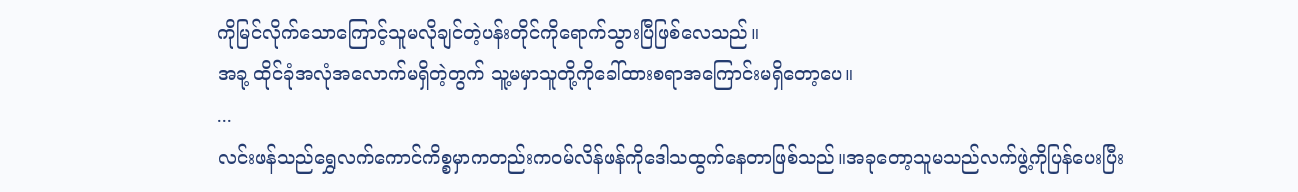ကိုမြင်လိုက်သောကြောင့်သူမလိုချင်တဲ့ပန်းတိုင်ကိုရောက်သွားပြီဖြစ်လေသည်။
အခု့ ထိုင်ခုံအလုံအလောက်မရှိတဲ့တွက် သူ့မမှာသူတို့ကိုခေါ်ထားစရာအကြောင်းမရှိတော့ပေ။
...
လင်းဖန်သည်ရွှေလက်ကောင်ကိစ္စမှာကတည်းကဝမ်လိန်ဖန်ကိုဒေါသထွက်နေတာဖြစ်သည်။အခုတော့သူမသည်လက်ဖွဲ့ကိုပြန်ပေးပြီး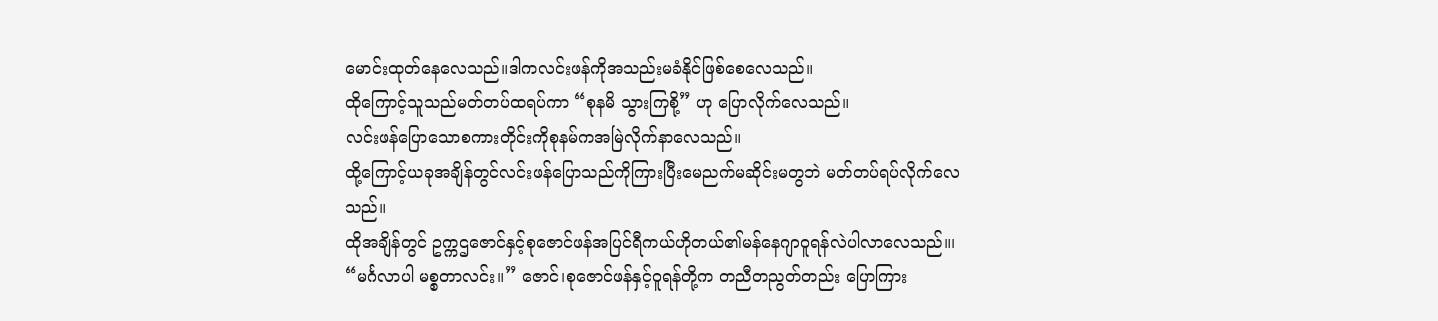မောင်းထုတ်နေလေသည်။ဒါကလင်းဖန်ကိုအသည်းမခံနိုင်ဖြစ်စေလေသည်။
ထိုကြောင့်သူသည်မတ်တပ်ထရပ်ကာ “စုနမိ သွားကြစို့” ဟု ပြောလိုက်လေသည်။
လင်းဖန်ပြောသောစကားတိုင်းကိုစုနမ်ကအမြဲလိုက်နာလေသည်။
ထို့ကြောင့်ယခုအချိန်တွင်လင်းဖန်ပြောသည်ကိုကြားပြီးမေညက်မဆိုင်းမတွဘဲ မတ်တပ်ရပ်လိုက်လေသည်။
ထိုအချိန်တွင် ဥက္ကဌဇောင်နှင့်စုဇောင်ဖန်အပြင်ရီကယ်ဟိုတယ်၏မန်နေဂျာဝူရန်လဲပါလာလေသည်။၊
“မင်္ဂလာပါ မစ္စတာလင်း။” ဇောင်၊စုဇောင်ဖန်နှင့်ဝူရန်တို့က တညီတညွတ်တည်း ပြောကြား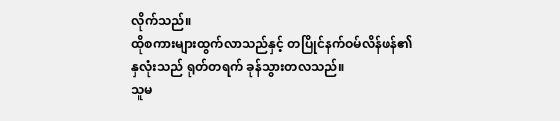လိုက်သည်။
ထိုစကားများထွက်လာသည်နှင့် တပြိုင်နက်ဝမ်လိန်ဖန်၏နှလုံးသည် ရုတ်တရက် ခုန်သွားတလသည်။
သူမ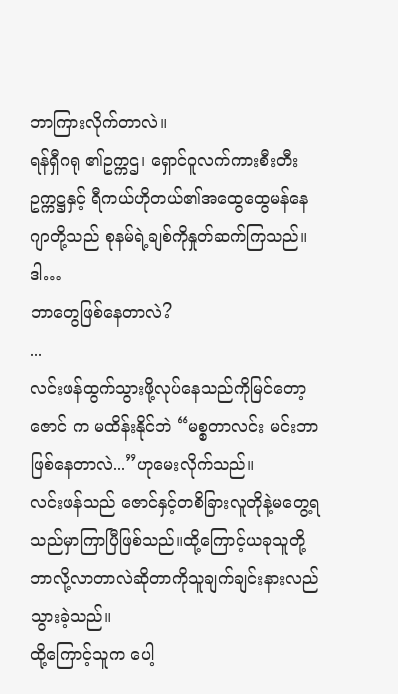ဘာကြားလိုက်တာလဲ။
ရန်ရှီဂရု ၏ဥက္ကဌ၊ ရှောင်ဝူလက်ကားစီးတီးဥက္ကဋ္ဌနှင့် ရီကယ်ဟိုတယ်၏အထွေထွေမန်နေဂျာတို့သည် စုနမ်ရဲ့ချစ်ကိုနှုတ်ဆက်ကြသည်။
ဒါ…
ဘာတွေဖြစ်နေတာလဲ?
...
လင်းဖန်ထွက်သွားဖို့လုပ်နေသည်ကိုမြင်တော့ ဇောင် က မထိန်းနိုင်ဘဲ “မစ္စတာလင်း မင်းဘာဖြစ်နေတာလဲ...”ဟုမေးလိုက်သည်။
လင်းဖန်သည် ဇောင်နှင့်တစိခြားလူတိုနဲ့မတွေ့ရသည်မှာကြာပြီဖြစ်သည်။ထို့ကြောင့်ယခုသူတို့ဘာလို့လာတာလဲဆိုတာကိုသူချက်ချင်းနားလည်သွားခဲ့သည်။
ထို့ကြောင့်သူက ပေါ့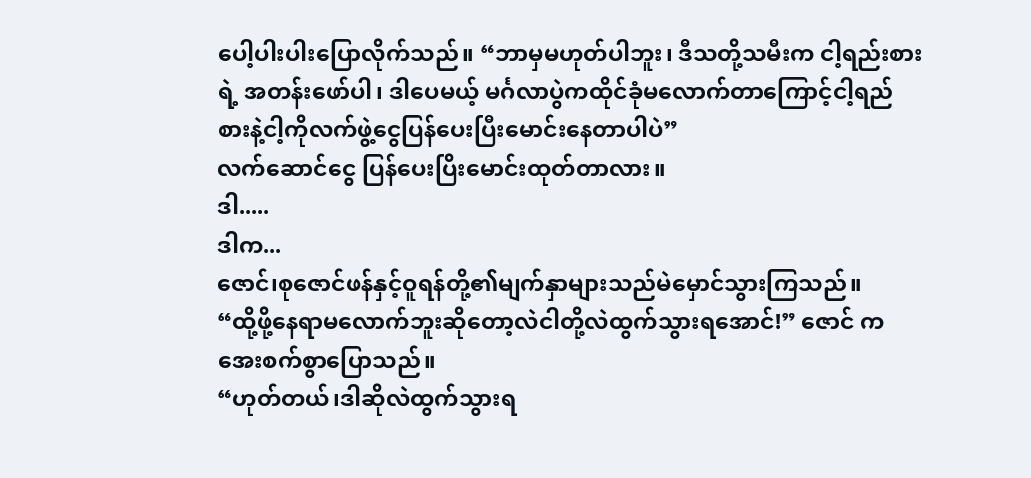ပေါ့ပါးပါးပြောလိုက်သည်။ “ဘာမှမဟုတ်ပါဘူး၊ ဒီသတို့သမီးက ငါ့ရည်းစားရဲ့ အတန်းဖော်ပါ၊ ဒါပေမယ့် မင်္ဂလာပွဲကထိုင်ခုံမလောက်တာကြောင့်ငါ့ရည်စားနဲ့ငါ့ကိုလက်ဖွဲ့ငွေပြန်ပေးပြီးမောင်းနေတာပါပဲ”
လက်ဆောင်ငွေ ပြန်ပေးပြိးမောင်းထုတ်တာလား။
ဒါ.....
ဒါက...
ဇောင်၊စုဇောင်ဖန်နှင့်ဝူရန်တို့၏မျက်နှာများသည်မဲမှောင်သွားကြသည်။
“ထို့ဖို့နေရာမလောက်ဘူးဆိုတော့လဲငါတို့လဲထွက်သွားရအောင်!” ဇောင် က အေးစက်စွာပြောသည်။
“ဟုတ်တယ်၊ဒါဆိုလဲထွက်သွားရ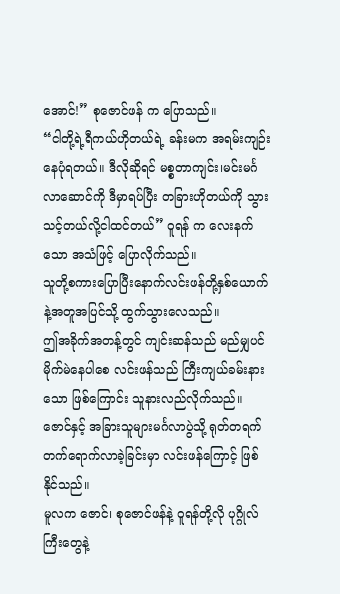အောင်!” စုဇောင်ဖန် က ပြောသည်။
“ငါတို့ရဲ့ရီကယ်ဟိုတယ်ရဲ့ ခန်းမက အရမ်းကျဉ်းနေပုံရတယ်။ ဒီလိုဆိုရင် မစ္စတာကျင်း၊မင်းမင်္ဂလာဆောင်ကို ဒီမှာရပ်ပြီး တခြားဟိုတယ်ကို သွားသင့်တယ်လို့ငါထင်တယ်” ဝူရန် က လေးနက်သော အသံဖြင့် ပြောလိုက်သည်။
သူတို့စကားပြောပြီးနောက်လင်းဖန်တို့နှစ်ယောက်နဲ့အတူအပြင်သို့ ထွက်သွားလေသည်။
ဤအခိုက်အတန့်တွင် ကျင်းဆန်သည် မည်မျှပင် မိုက်မဲနေပါစေ လင်းဖန်သည် ကြီးကျယ်ခမ်းနားသော ဖြစ်ကြောင်း သူနားလည်လိုက်သည်။
ဇောင်နှင့် အခြားသူများမင်္ဂလာပွဲသို့ ရုတ်တရက် တက်ရောက်လာခဲ့ခြင်းမှာ လင်းဖန်ကြောင့် ဖြစ်နိုင်သည်။
မူလက ဇောင်၊ စုဇောင်ဖန်နဲ့ ဝူရန်တို့လို ပုဂ္ဂိုလ်ကြီးတွေနဲ့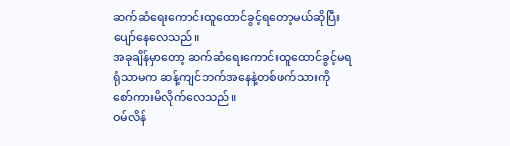ဆက်ဆံရေးကောင်းထူထောင်ခွင့်ရတော့မယ်ဆိုပြီးပျော်နေလေသည်။
အခုချိန်မှာတော့ ဆက်ဆံရေးကောင်းထူထောင်ခွင့်မရရုံသာမက ဆန့်ကျင်ဘက်အနေနဲ့တစ်ဖက်သားကို စော်ကားမိလိုက်လေသည်။
ဝမ်လိန်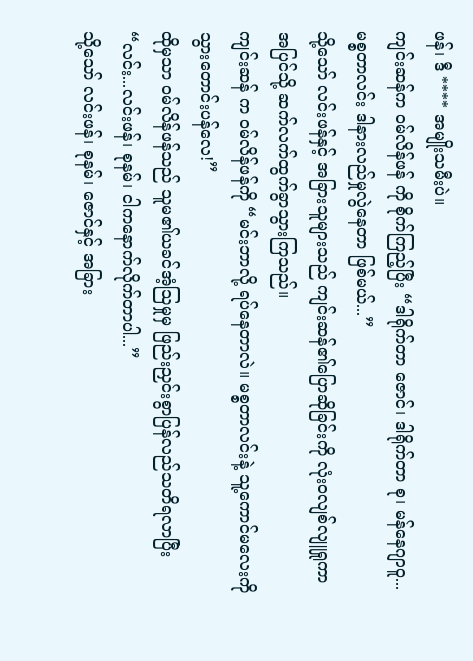ဖန်၊ ဒီ **** အမျိုးသမီးပဲ။
ကျင်းဆန်က ဝမ်လိန်ဖန် ကို စိုက်ကြည့်ပြီး “ဒါရိုက်တာ ဇောင်၊ ဒါရိုက်တာ စု၊ မန်နေဂျာဝူ... မစ္စတာလင်း ဒါနားလည်မှုလွဲနေတာ ဖြစ်မယ်...”
သို့သော် လင်းဖန်နှင့် အခြားသူများသည် ကျင်းဆန်၏ပြောဆိုခြင်းကို လုံးဝလျစ်လျူရှုကာ အပြင်သို့ ဆက်လက်ထွက်ခွာသွားကြသည်။
ကျင်းဆန် က ဝမ်လိန်ဖန်ကို “မင်းဘာလို့ ရပ်နေတာလဲ။ မစ္စတာလင်းနဲ့ သူ့ကောင်မလေးကို သွားတောင်းပန်လေ!”
ထိုမှသာ ဝမ်လိန်ဖန်သည် သူမ၏ယခင်အံ့သြမှုမှ ဖြည်းညှင်းစွာပြန်လည်သတိရလာပြီး “လင်း...လင်းဖန်၊ စုနမ်၊ ငါကနောက်လိုက်တာပါ...”
သို့သော် လင်းဖန်၊ စုနမ်၊ ဇောင်နှင့် အခြား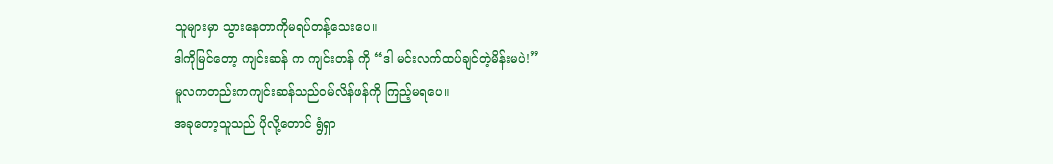သူများမှာ သွားနေတာကိုမရပ်တန့်သေးပေ။
ဒါကိုမြင်တော့ ကျင်းဆန် က ကျင်းတန် ကို “ဒါ မင်းလက်ထပ်ချင်တဲ့မိန်းမပဲ!”
မူလကတည်းကကျင်းဆန်သည်ဝမ်လိန်ဖန်ကို ကြည့်မရပေ။
အခုတော့သူသည် ပိုလို့တောင် ရွံရှာ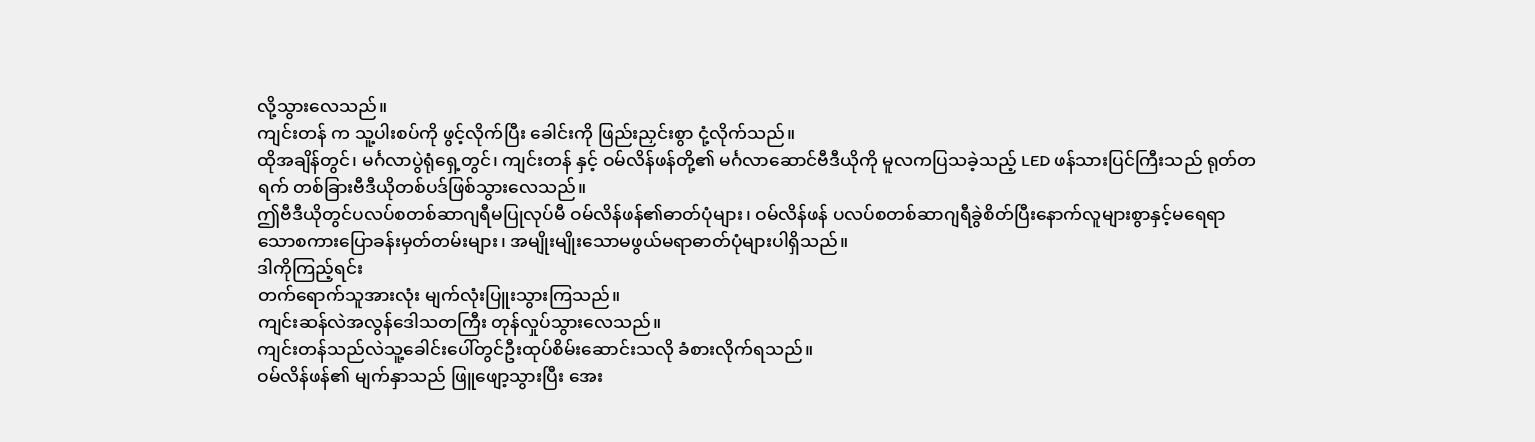လို့သွားလေသည်။
ကျင်းတန် က သူ့ပါးစပ်ကို ဖွင့်လိုက်ပြီး ခေါင်းကို ဖြည်းညှင်းစွာ ငုံ့လိုက်သည်။
ထိုအချိန်တွင်၊ မင်္ဂလာပွဲရုံရှေ့တွင်၊ ကျင်းတန် နှင့် ဝမ်လိန်ဖန်တို့၏ မင်္ဂလာဆောင်ဗီဒီယိုကို မူလကပြသခဲ့သည့် LED ဖန်သားပြင်ကြီးသည် ရုတ်တရက် တစ်ခြားဗီဒီယိုတစ်ပဒ်ဖြစ်သွားလေသည်။
ဤဗီဒီယိုတွင်ပလပ်စတစ်ဆာဂျရီမပြုလုပ်မီ ဝမ်လိန်ဖန်၏ဓာတ်ပုံများ၊ ဝမ်လိန်ဖန် ပလပ်စတစ်ဆာဂျရီခွဲစိတ်ပြီးနောက်လူများစွာနှင့်မရေရာသောစကားပြောခန်းမှတ်တမ်းများ၊ အမျိုးမျိုးသောမဖွယ်မရာဓာတ်ပုံများပါရှိသည်။
ဒါကိုကြည့်ရင်း
တက်ရောက်သူအားလုံး မျက်လုံးပြူးသွားကြသည်။
ကျင်းဆန်လဲအလွန်ဒေါသတကြီး တုန်လှုပ်သွားလေသည်။
ကျင်းတန်သည်လဲသူ့ခေါင်းပေါ်တွင်ဦးထုပ်စိမ်းဆောင်းသလို ခံစားလိုက်ရသည်။
ဝမ်လိန်ဖန်၏ မျက်နှာသည် ဖြူဖျော့သွားပြီး အေး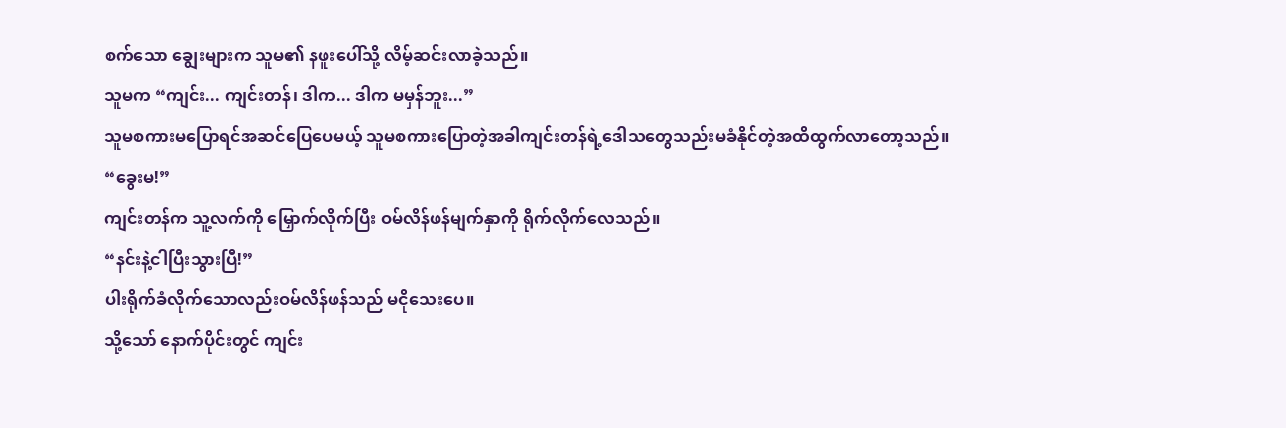စက်သော ချွေးများက သူမ၏ နဖူးပေါ်သို့ လိမ့်ဆင်းလာခဲ့သည်။
သူမက “ကျင်း... ကျင်းတန်၊ ဒါက... ဒါက မမှန်ဘူး...”
သူမစကားမပြောရင်အဆင်ပြေပေမယ့် သူမစကားပြောတဲ့အခါကျင်းတန်ရဲ့ဒေါသတွေသည်းမခံနိုင်တဲ့အထိထွက်လာတော့သည်။
“ခွေးမ!”
ကျင်းတန်က သူ့လက်ကို မြှောက်လိုက်ပြီး ဝမ်လိန်ဖန်မျက်နှာကို ရိုက်လိုက်လေသည်။
“နင်းနဲ့ငါပြီးသွားပြီ!”
ပါးရိုက်ခံလိုက်သောလည်းဝမ်လိန်ဖန်သည် မငိုသေးပေ။
သို့သော် နောက်ပိုင်းတွင် ကျင်း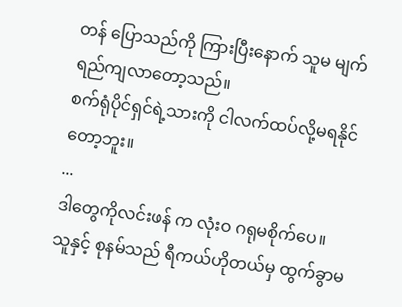တန် ပြောသည်ကို ကြားပြီးနောက် သူမ မျက်ရည်ကျလာတော့သည်။
စက်ရုံပိုင်ရှင်ရဲ့သားကို ငါလက်ထပ်လို့မရနိုင်တော့ဘူး။
...
ဒါတွေကိုလင်းဖန် က လုံးဝ ဂရုမစိုက်ပေ။
သူနှင့် စုနမ်သည် ရီကယ်ဟိုတယ်မှ ထွက်ခွာမ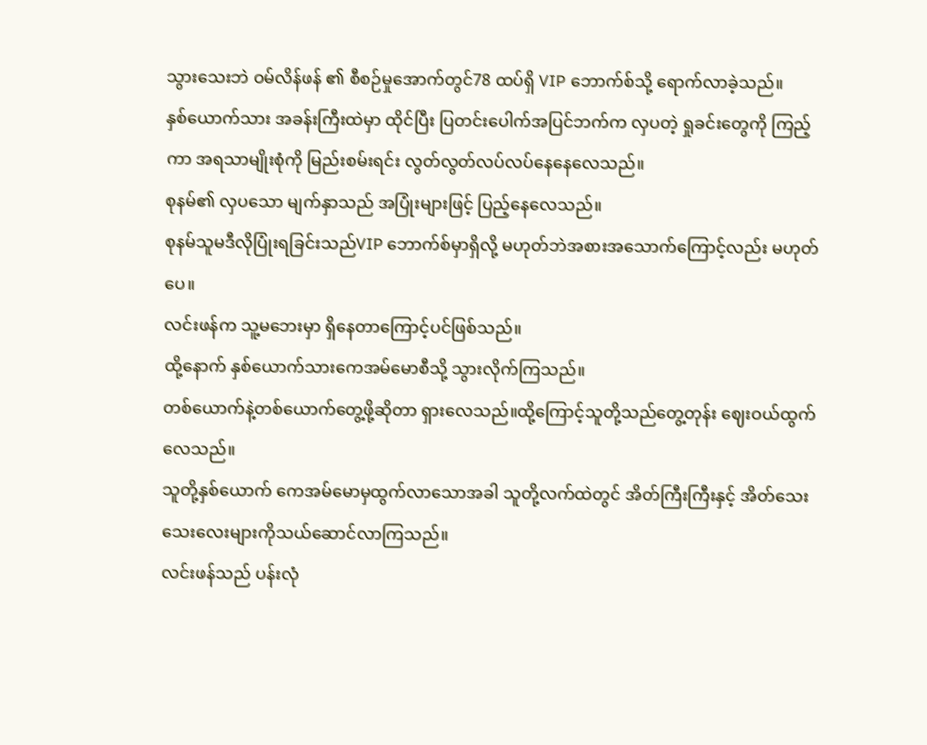သွားသေးဘဲ ဝမ်လိန်ဖန် ၏ စီစဉ်မှုအောက်တွင်78 ထပ်ရှိ VIP ဘောက်စ်သို့ ရောက်လာခဲ့သည်။
နှစ်ယောက်သား အခန်းကြီးထဲမှာ ထိုင်ပြီး ပြတင်းပေါက်အပြင်ဘက်က လှပတဲ့ ရှုခင်းတွေကို ကြည့်ကာ အရသာမျိုးစုံကို မြည်းစမ်းရင်း လွတ်လွတ်လပ်လပ်နေနေလေသည်။
စုနမ်၏ လှပသော မျက်နှာသည် အပြုံးများဖြင့် ပြည့်နေလေသည်။
စုနမ်သူမဒီလိုပြုံးရခြင်းသည်VIP ဘောက်စ်မှာရှိလို့ မဟုတ်ဘဲအစားအသောက်ကြောင့်လည်း မဟုတ်ပေ။
လင်းဖန်က သူ့မဘေးမှာ ရှိနေတာကြောင့်ပင်ဖြစ်သည်။
ထို့နောက် နှစ်ယောက်သားကေအမ်မောစီသို့ သွားလိုက်ကြသည်။
တစ်ယောက်နဲ့တစ်ယောက်တွေ့ဖို့ဆိုတာ ရှားလေသည်။ထို့ကြောင့်သူတို့သည်တွေ့တုန်း ဈေးဝယ်ထွက်လေသည်။
သူတို့နှစ်ယောက် ကေအမ်မောမှထွက်လာသောအခါ သူတို့လက်ထဲတွင် အိတ်ကြီးကြီးနှင့် အိတ်သေးသေးလေးများကိုသယ်ဆောင်လာကြသည်။
လင်းဖန်သည် ပန်းလုံ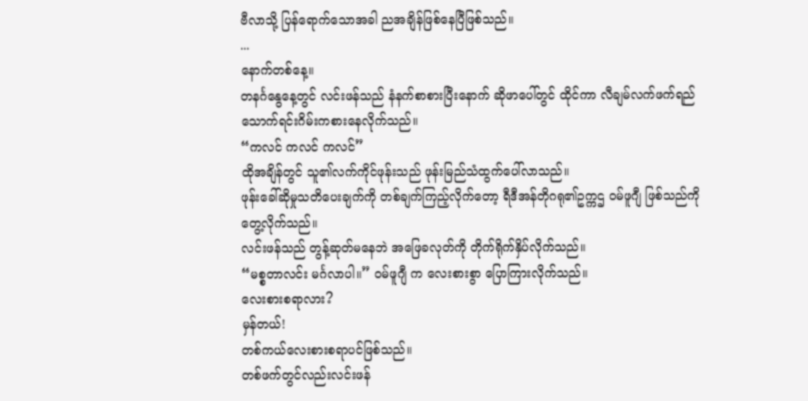ဗီလာသို့ ပြန်ရောက်သောအခါ ညအချိန်ဖြစ်နေပြီဖြစ်သည်။
...
နောက်တစ်နေ့။
တနင်္ဂနွေနေ့တွင် လင်းဖန်သည် နံနက်စာစားပြီးနောက် ဆိုဖာပေါ်တွင် ထိုင်ကာ လီချမ်လက်ဖက်ရည်သောက်ရင်းဂိမ်းကစားနေလိုက်သည်။
“ကလင် ကလင် ကလင်”
ထိုအချိန်တွင် သူ၏လက်ကိုင်ဖုန်းသည် ဖုန်းမြည်သံထွက်ပေါ်လာသည်။
ဖုန်းခေါ်ဆိုမှုသတိပေးချက်ကို တစ်ချက်ကြည့်လိုက်တော့ ရီဒီအန်တိုဂရု၏ဥက္ကဌ ဝမ်ဖူဂျီ ဖြစ်သည်ကိုတွေ့လိုက်သည်။
လင်းဖန်သည် တွန့်ဆုတ်မနေဘဲ အဖြေခလုတ်ကို တိုက်ရိုက်နှိပ်လိုက်သည်။
“မစ္စတာလင်း မင်္ဂလာပါ။” ဝမ်ဖူဂျီ က လေးစားစွာ ပြောကြားလိုက်သည်။
လေးစားစရာလား?
မှန်တယ်!
တစ်ကယ်လေးစားစရာပင်ဖြစ်သည်။
တစ်ဖက်တွင်လည်းလင်းဖန်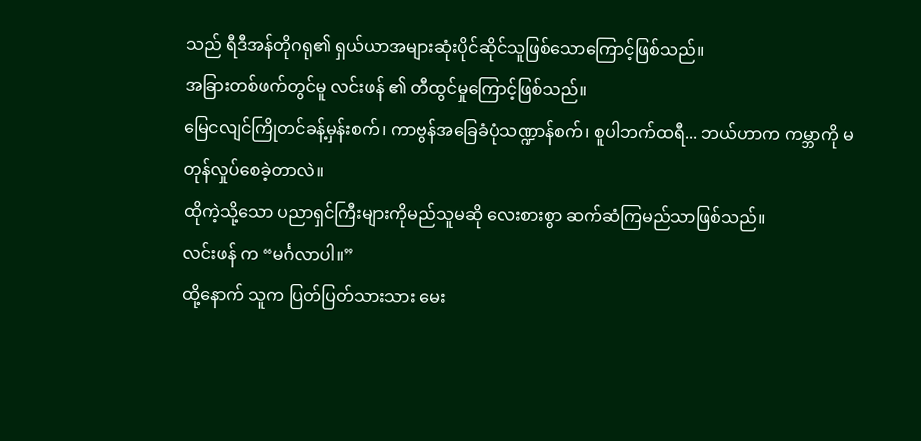သည် ရီဒီအန်တိုဂရု၏ ရှယ်ယာအများဆုံးပိုင်ဆိုင်သူဖြစ်သောကြောင့်ဖြစ်သည်။
အခြားတစ်ဖက်တွင်မူ လင်းဖန် ၏ တီထွင်မှုကြောင့်ဖြစ်သည်။
မြေငလျင်ကြိုတင်ခန့်မှန်းစက်၊ ကာဗွန်အခြေခံပုံသဏ္ဍာန်စက်၊ စူပါဘက်ထရီ... ဘယ်ဟာက ကမ္ဘာကို မတုန်လှုပ်စေခဲ့တာလဲ။
ထိုကဲ့သို့သော ပညာရှင်ကြီးများကိုမည်သူမဆို လေးစားစွာ ဆက်ဆံကြမည်သာဖြစ်သည်။
လင်းဖန် က “မင်္ဂလာပါ။”
ထို့နောက် သူက ပြတ်ပြတ်သားသား မေး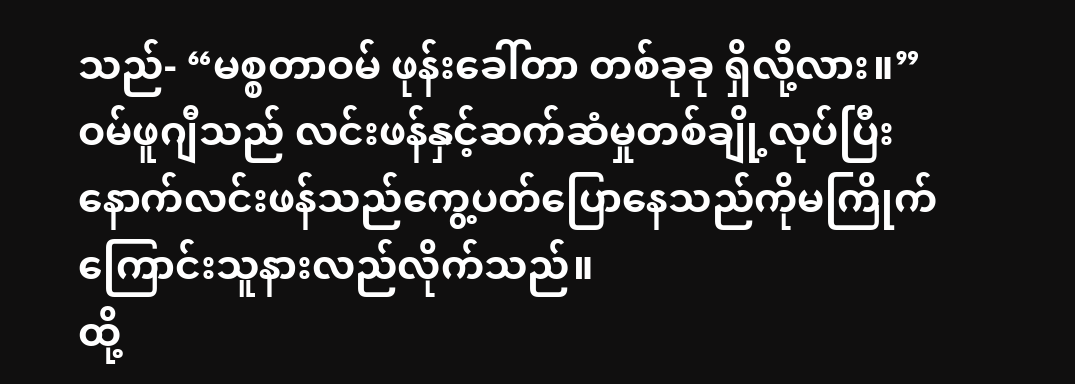သည်- “မစ္စတာဝမ် ဖုန်းခေါ်တာ တစ်ခုခု ရှိလို့လား။”
ဝမ်ဖူဂျီသည် လင်းဖန်နှင့်ဆက်ဆံမှုတစ်ချို့လုပ်ပြီးနောက်လင်းဖန်သည်ကွေ့ပတ်ပြောနေသည်ကိုမကြိုက်ကြောင်းသူနားလည်လိုက်သည်။
ထို့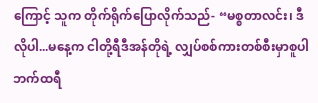ကြောင့် သူက တိုက်ရိုက်ပြောလိုက်သည်- “မစ္စတာလင်း၊ ဒီလိုပါ...မနေ့က ငါတို့ရီဒီအန်တိုရဲ့ လျှပ်စစ်ကားတစ်စီးမှာစူပါဘက်ထရီ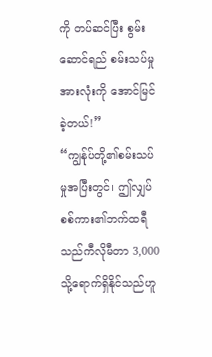ကို တပ်ဆင်ပြီး စွမ်းဆောင်ရည် စမ်းသပ်မှုအားလုံးကို အောင်မြင်ခဲ့တယ်!”
“ကျွန်ုပ်တို့၏စမ်းသပ်မှုအပြီးတွင်၊ ဤလျှပ်စစ်ကား၏ဘက်ထရီသည်ကီလိုမီတာ 3,000 သို့ရောက်ရှိနိုင်သည်ဟူ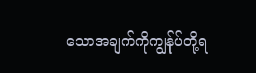သောအချက်ကိုကျွန်ုပ်တို့ရ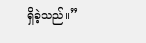ရှိခဲ့သည်။”